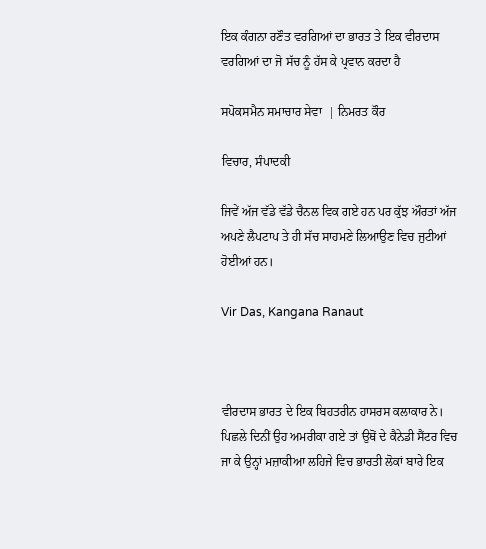ਇਕ ਕੰਗਨਾ ਰਣੌਤ ਵਰਗਿਆਂ ਦਾ ਭਾਰਤ ਤੇ ਇਕ ਵੀਰਦਾਸ ਵਰਗਿਆਂ ਦਾ ਜੋ ਸੱਚ ਨੂੰ ਹੱਸ ਕੇ ਪ੍ਰਵਾਨ ਕਰਦਾ ਹੈ

ਸਪੋਕਸਮੈਨ ਸਮਾਚਾਰ ਸੇਵਾ  | ਨਿਮਰਤ ਕੌਰ

ਵਿਚਾਰ, ਸੰਪਾਦਕੀ

ਜਿਵੇਂ ਅੱਜ ਵੱਡੇ ਵੱਡੇ ਚੈਨਲ ਵਿਕ ਗਏ ਹਨ ਪਰ ਕੁੱਝ ਔਰਤਾਂ ਅੱਜ ਅਪਣੇ ਲੈਪਟਾਪ ਤੇ ਹੀ ਸੱਚ ਸਾਹਮਣੇ ਲਿਆਉਣ ਵਿਚ ਜੁਟੀਆਂ ਹੋਈਆਂ ਹਨ।

Vir Das, Kangana Ranaut



ਵੀਰਦਾਸ ਭਾਰਤ ਦੇ ਇਕ ਬਿਹਤਰੀਨ ਹਾਸਰਸ ਕਲਾਕਾਰ ਨੇ। ਪਿਛਲੇ ਦਿਨੀਂ ਉਹ ਅਮਰੀਕਾ ਗਏ ਤਾਂ ਉਥੋਂ ਦੇ ਕੈਨੇਡੀ ਸੈਂਟਰ ਵਿਚ ਜਾ ਕੇ ਉਨ੍ਹਾਂ ਮਜ਼ਾਕੀਆ ਲਹਿਜੇ ਵਿਚ ਭਾਰਤੀ ਲੋਕਾਂ ਬਾਰੇ ਇਕ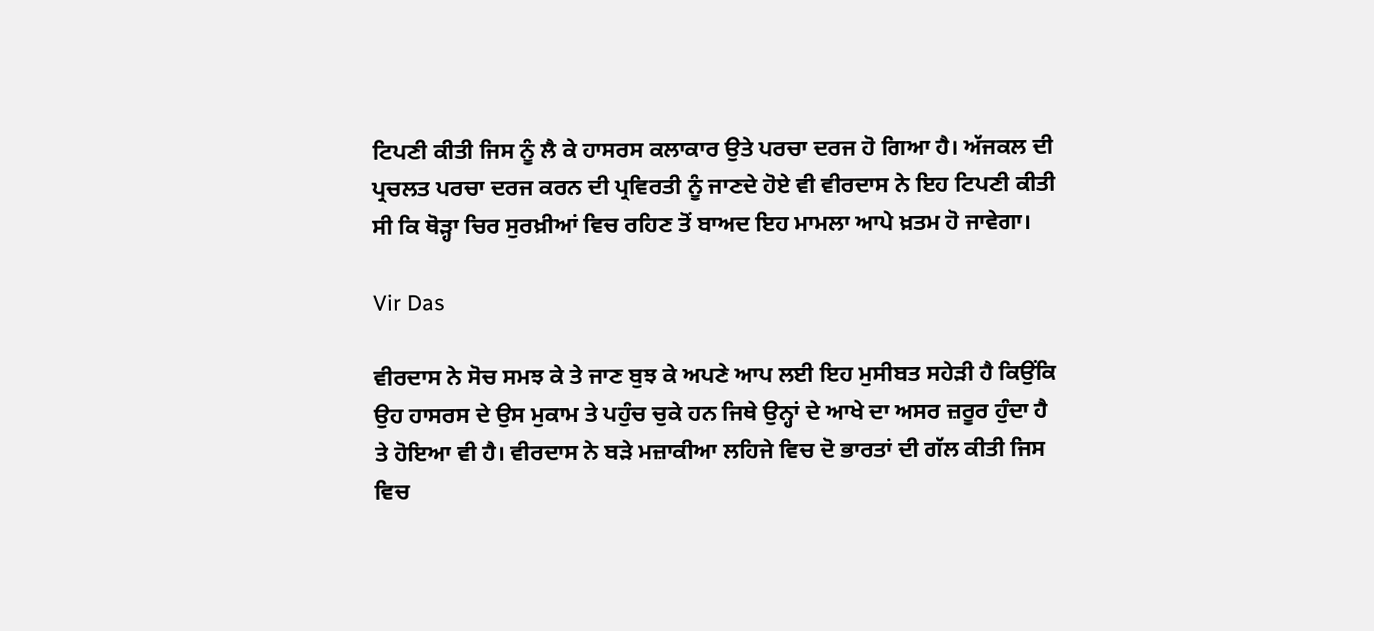ਟਿਪਣੀ ਕੀਤੀ ਜਿਸ ਨੂੰ ਲੈ ਕੇ ਹਾਸਰਸ ਕਲਾਕਾਰ ਉਤੇ ਪਰਚਾ ਦਰਜ ਹੋ ਗਿਆ ਹੈ। ਅੱਜਕਲ ਦੀ ਪ੍ਰਚਲਤ ਪਰਚਾ ਦਰਜ ਕਰਨ ਦੀ ਪ੍ਰਵਿਰਤੀ ਨੂੰ ਜਾਣਦੇ ਹੋਏ ਵੀ ਵੀਰਦਾਸ ਨੇ ਇਹ ਟਿਪਣੀ ਕੀਤੀ ਸੀ ਕਿ ਥੋੜ੍ਹਾ ਚਿਰ ਸੁਰਖ਼ੀਆਂ ਵਿਚ ਰਹਿਣ ਤੋਂ ਬਾਅਦ ਇਹ ਮਾਮਲਾ ਆਪੇ ਖ਼ਤਮ ਹੋ ਜਾਵੇਗਾ।

Vir Das

ਵੀਰਦਾਸ ਨੇ ਸੋਚ ਸਮਝ ਕੇ ਤੇ ਜਾਣ ਬੁਝ ਕੇ ਅਪਣੇ ਆਪ ਲਈ ਇਹ ਮੁਸੀਬਤ ਸਹੇੜੀ ਹੈ ਕਿਉਂਕਿ ਉਹ ਹਾਸਰਸ ਦੇ ਉਸ ਮੁਕਾਮ ਤੇ ਪਹੁੰਚ ਚੁਕੇ ਹਨ ਜਿਥੇ ਉਨ੍ਹਾਂ ਦੇ ਆਖੇ ਦਾ ਅਸਰ ਜ਼ਰੂਰ ਹੁੰਦਾ ਹੈ ਤੇ ਹੋਇਆ ਵੀ ਹੈ। ਵੀਰਦਾਸ ਨੇ ਬੜੇ ਮਜ਼ਾਕੀਆ ਲਹਿਜੇ ਵਿਚ ਦੋ ਭਾਰਤਾਂ ਦੀ ਗੱਲ ਕੀਤੀ ਜਿਸ ਵਿਚ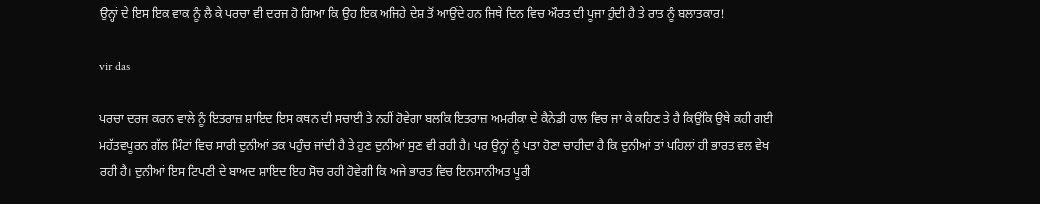ਉਨ੍ਹਾਂ ਦੇ ਇਸ ਇਕ ਵਾਕ ਨੂੰ ਲੈ ਕੇ ਪਰਚਾ ਵੀ ਦਰਜ ਹੋ ਗਿਆ ਕਿ ਉਹ ਇਕ ਅਜਿਹੇ ਦੇਸ਼ ਤੋਂ ਆਉਂਦੇ ਹਨ ਜਿਥੇ ਦਿਨ ਵਿਚ ਔਰਤ ਦੀ ਪੂਜਾ ਹੁੰਦੀ ਹੈ ਤੇ ਰਾਤ ਨੂੰ ਬਲਾਤਕਾਰ!

vir das

ਪਰਚਾ ਦਰਜ ਕਰਨ ਵਾਲੇ ਨੂੰ ਇਤਰਾਜ਼ ਸ਼ਾਇਦ ਇਸ ਕਥਨ ਦੀ ਸਚਾਈ ਤੇ ਨਹੀਂ ਹੋਵੇਗਾ ਬਲਕਿ ਇਤਰਾਜ਼ ਅਮਰੀਕਾ ਦੇ ਕੈਨੇਡੀ ਹਾਲ ਵਿਚ ਜਾ ਕੇ ਕਹਿਣ ਤੇ ਹੈ ਕਿਉਂਕਿ ਉਥੇ ਕਹੀ ਗਈ ਮਹੱਤਵਪੂਰਨ ਗੱਲ ਮਿੰਟਾਂ ਵਿਚ ਸਾਰੀ ਦੁਨੀਆਂ ਤਕ ਪਹੁੰਚ ਜਾਂਦੀ ਹੈ ਤੇ ਹੁਣ ਦੁਨੀਆਂ ਸੁਣ ਵੀ ਰਹੀ ਹੈ। ਪਰ ਉਨ੍ਹਾਂ ਨੂੰ ਪਤਾ ਹੋਣਾ ਚਾਹੀਦਾ ਹੈ ਕਿ ਦੁਨੀਆਂ ਤਾਂ ਪਹਿਲਾਂ ਹੀ ਭਾਰਤ ਵਲ ਵੇਖ ਰਹੀ ਹੈ। ਦੁਨੀਆਂ ਇਸ ਟਿਪਣੀ ਦੇ ਬਾਅਦ ਸ਼ਾਇਦ ਇਹ ਸੋਚ ਰਹੀ ਹੋਵੇਗੀ ਕਿ ਅਜੇ ਭਾਰਤ ਵਿਚ ਇਨਸਾਨੀਅਤ ਪੂਰੀ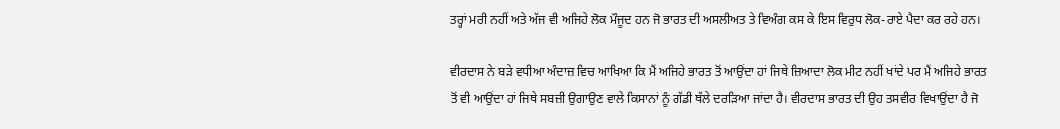ਤਰ੍ਹਾਂ ਮਰੀ ਨਹੀਂ ਅਤੇ ਅੱਜ ਵੀ ਅਜਿਹੇ ਲੋਕ ਮੌਜੂਦ ਹਨ ਜੋ ਭਾਰਤ ਦੀ ਅਸਲੀਅਤ ਤੇ ਵਿਅੰਗ ਕਸ ਕੇ ਇਸ ਵਿਰੁਧ ਲੋਕ-ਰਾਏ ਪੈਦਾ ਕਰ ਰਹੇ ਹਨ।

ਵੀਰਦਾਸ ਨੇ ਬੜੇ ਵਧੀਆ ਅੰਦਾਜ਼ ਵਿਚ ਆਖਿਆ ਕਿ ਮੈਂ ਅਜਿਹੇ ਭਾਰਤ ਤੋਂ ਆਉਂਦਾ ਹਾਂ ਜਿਥੇ ਜ਼ਿਆਦਾ ਲੋਕ ਮੀਟ ਨਹੀਂ ਖਾਂਦੇ ਪਰ ਮੈਂ ਅਜਿਹੇ ਭਾਰਤ ਤੋਂ ਵੀ ਆਉਂਦਾ ਹਾਂ ਜਿਥੇ ਸਬਜ਼ੀ ਉਗਾਉਣ ਵਾਲੇ ਕਿਸਾਨਾਂ ਨੂੰ ਗੱਡੀ ਥੱਲੇ ਦਰੜਿਆ ਜਾਂਦਾ ਹੈ। ਵੀਰਦਾਸ ਭਾਰਤ ਦੀ ਉਹ ਤਸਵੀਰ ਵਿਖਾਉਂਦਾ ਹੈ ਜੋ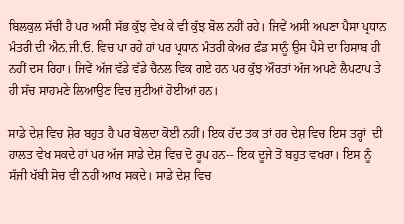ਬਿਲਕੁਲ ਸੱਚੀ ਹੈ ਪਰ ਅਸੀ ਸੱਭ ਕੁੱਝ ਵੇਖ ਕੇ ਵੀ ਕੁੱਝ ਬੋਲ ਨਹੀਂ ਰਹੇ। ਜਿਵੇਂ ਅਸੀ ਅਪਣਾ ਪੈਸਾ ਪ੍ਰਧਾਨ ਮੰਤਰੀ ਦੀ ਐਨ.ਜੀ.ਓ. ਵਿਚ ਪਾ ਰਹੇ ਹਾਂ ਪਰ ਪ੍ਰਧਾਨ ਮੰਤਰੀ ਕੇਅਰ ਫ਼ੰਡ ਸਾਨੂੰ ਉਸ ਪੈਸੇ ਦਾ ਹਿਸਾਬ ਹੀ ਨਹੀਂ ਦਸ ਰਿਹਾ। ਜਿਵੇਂ ਅੱਜ ਵੱਡੇ ਵੱਡੇ ਚੈਨਲ ਵਿਕ ਗਏ ਹਨ ਪਰ ਕੁੱਝ ਔਰਤਾਂ ਅੱਜ ਅਪਣੇ ਲੈਪਟਾਪ ਤੇ ਹੀ ਸੱਚ ਸਾਹਮਣੇ ਲਿਆਉਣ ਵਿਚ ਜੁਟੀਆਂ ਹੋਈਆਂ ਹਨ।

ਸਾਡੇ ਦੇਸ਼ ਵਿਚ ਸ਼ੋਰ ਬਹੁਤ ਹੈ ਪਰ ਬੋਲਦਾ ਕੋਈ ਨਹੀਂ। ਇਕ ਹੱਦ ਤਕ ਤਾਂ ਹਰ ਦੇਸ਼ ਵਿਚ ਇਸ ਤਰ੍ਹਾਂ  ਦੀ ਹਾਲਤ ਵੇਖ ਸਕਦੇ ਹਾਂ ਪਰ ਅੱਜ ਸਾਡੇ ਦੇਸ਼ ਵਿਚ ਦੋ ਰੂਪ ਹਨ-- ਇਕ ਦੂਜੇ ਤੋਂ ਬਹੁਤ ਵਖਰਾ। ਇਸ ਨੂੰ ਸੱਜੀ ਖੱਬੀ ਸੋਚ ਵੀ ਨਹੀਂ ਆਖ ਸਕਦੇ। ਸਾਡੇ ਦੇਸ਼ ਵਿਚ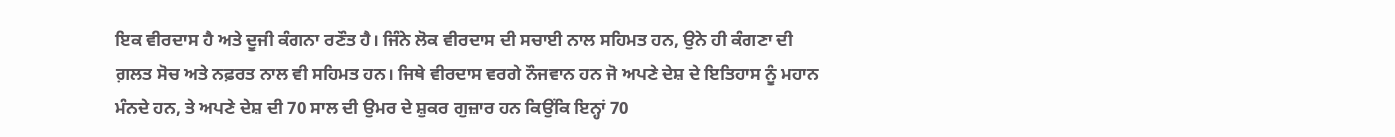ਇਕ ਵੀਰਦਾਸ ਹੈ ਅਤੇ ਦੂਜੀ ਕੰਗਨਾ ਰਣੌਤ ਹੈ। ਜਿੰਨੇ ਲੋਕ ਵੀਰਦਾਸ ਦੀ ਸਚਾਈ ਨਾਲ ਸਹਿਮਤ ਹਨ, ਉਨੇ ਹੀ ਕੰਗਣਾ ਦੀ ਗ਼ਲਤ ਸੋਚ ਅਤੇ ਨਫ਼ਰਤ ਨਾਲ ਵੀ ਸਹਿਮਤ ਹਨ। ਜਿਥੇ ਵੀਰਦਾਸ ਵਰਗੇ ਨੌਜਵਾਨ ਹਨ ਜੋ ਅਪਣੇ ਦੇਸ਼ ਦੇ ਇਤਿਹਾਸ ਨੂੰ ਮਹਾਨ ਮੰਨਦੇ ਹਨ, ਤੇ ਅਪਣੇ ਦੇਸ਼ ਦੀ 70 ਸਾਲ ਦੀ ਉਮਰ ਦੇ ਸ਼ੁਕਰ ਗੁਜ਼ਾਰ ਹਨ ਕਿਉਂਕਿ ਇਨ੍ਹਾਂ 70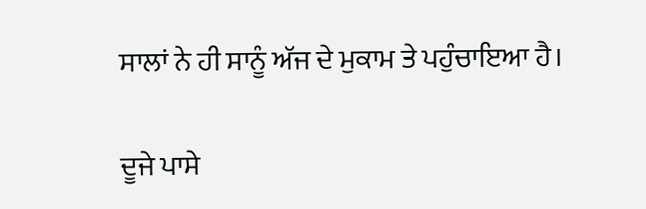ਸਾਲਾਂ ਨੇ ਹੀ ਸਾਨੂੰ ਅੱਜ ਦੇ ਮੁਕਾਮ ਤੇ ਪਹੁੰਚਾਇਆ ਹੈ।

ਦੂਜੇ ਪਾਸੇ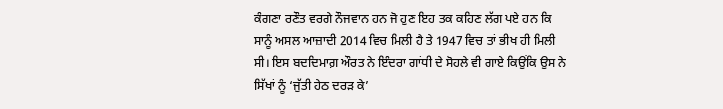ਕੰਗਣਾ ਰਣੌਤ ਵਰਗੇ ਨੌਜਵਾਨ ਹਨ ਜੋ ਹੁਣ ਇਹ ਤਕ ਕਹਿਣ ਲੱਗ ਪਏ ਹਨ ਕਿ ਸਾਨੂੰ ਅਸਲ ਆਜ਼ਾਦੀ 2014 ਵਿਚ ਮਿਲੀ ਹੈ ਤੇ 1947 ਵਿਚ ਤਾਂ ਭੀਖ ਹੀ ਮਿਲੀ ਸੀ। ਇਸ ਬਦਦਿਮਾਗ਼ ਔਰਤ ਨੇ ਇੰਦਰਾ ਗਾਂਧੀ ਦੇ ਸੋਹਲੇ ਵੀ ਗਾਏ ਕਿਉਂਕਿ ਉਸ ਨੇ ਸਿੱਖਾਂ ਨੂੰ ‘ਜੁੱਤੀ ਹੇਠ ਦਰੜ ਕੇ’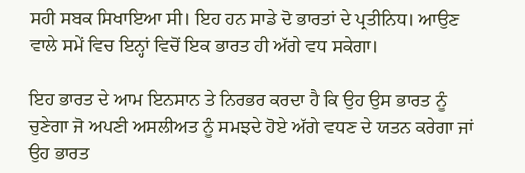ਸਹੀ ਸਬਕ ਸਿਖਾਇਆ ਸੀ। ਇਹ ਹਨ ਸਾਡੇ ਦੋ ਭਾਰਤਾਂ ਦੇ ਪ੍ਰਤੀਨਿਧ। ਆਉਣ ਵਾਲੇ ਸਮੇਂ ਵਿਚ ਇਨ੍ਹਾਂ ਵਿਚੋਂ ਇਕ ਭਾਰਤ ਹੀ ਅੱਗੇ ਵਧ ਸਕੇਗਾ।

ਇਹ ਭਾਰਤ ਦੇ ਆਮ ਇਨਸਾਨ ਤੇ ਨਿਰਭਰ ਕਰਦਾ ਹੈ ਕਿ ਉਹ ਉਸ ਭਾਰਤ ਨੂੰ ਚੁਣੇਗਾ ਜੋ ਅਪਣੀ ਅਸਲੀਅਤ ਨੂੰ ਸਮਝਦੇ ਹੋਏ ਅੱਗੇ ਵਧਣ ਦੇ ਯਤਨ ਕਰੇਗਾ ਜਾਂ ਉਹ ਭਾਰਤ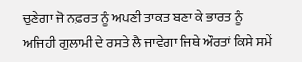ਚੁਣੇਗਾ ਜੋ ਨਫ਼ਰਤ ਨੂੰ ਅਪਣੀ ਤਾਕਤ ਬਣਾ ਕੇ ਭਾਰਤ ਨੂੰ ਅਜਿਹੀ ਗੁਲਾਮੀ ਦੇ ਰਸਤੇ ਲੈ ਜਾਵੇਗਾ ਜਿਥੇ ਔਰਤਾਂ ਕਿਸੇ ਸਮੇਂ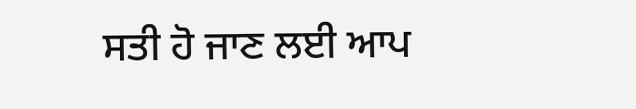ਸਤੀ ਹੋ ਜਾਣ ਲਈ ਆਪ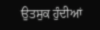ਉਤਸੁਕ ਹੁੰਦੀਆਂ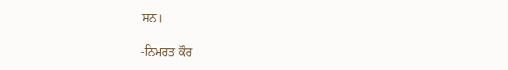ਸਨ।

-ਨਿਮਰਤ ਕੌਰ